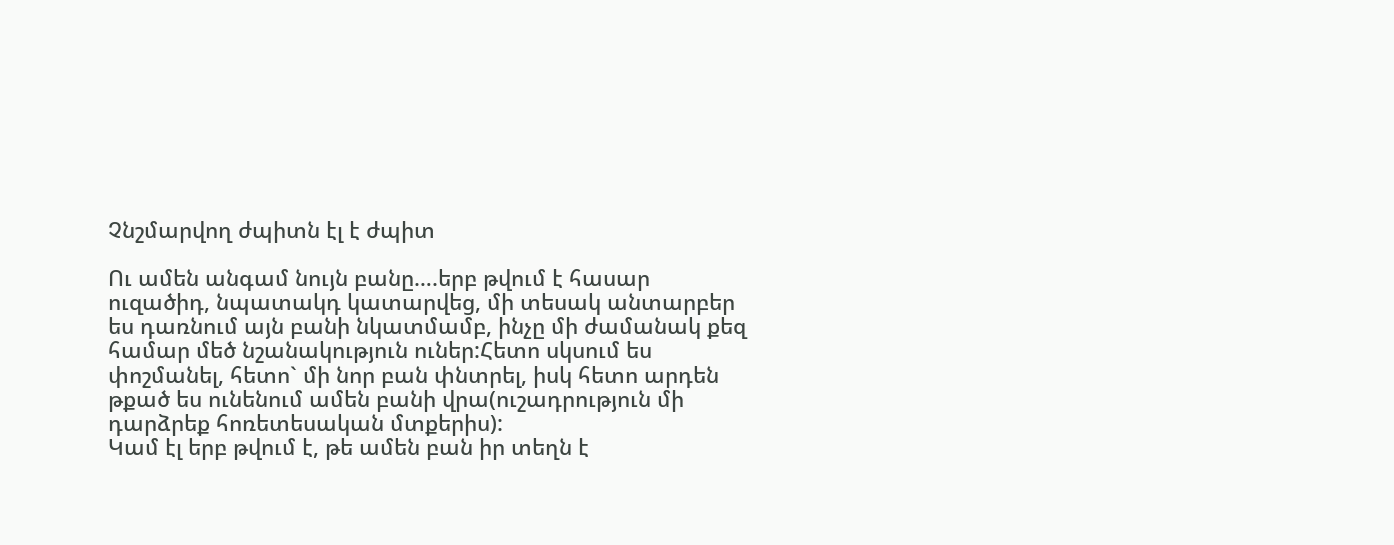Չնշմարվող ժպիտն էլ է ժպիտ

Ու ամեն անգամ նույն բանը….երբ թվում է հասար ուզածիդ, նպատակդ կատարվեց, մի տեսակ անտարբեր ես դառնում այն բանի նկատմամբ, ինչը մի ժամանակ քեզ համար մեծ նշանակություն ուներ:Հետո սկսում ես փոշմանել, հետո` մի նոր բան փնտրել, իսկ հետո արդեն թքած ես ունենում ամեն բանի վրա(ուշադրություն մի դարձրեք հոռետեսական մտքերիս):
Կամ էլ երբ թվում է, թե ամեն բան իր տեղն է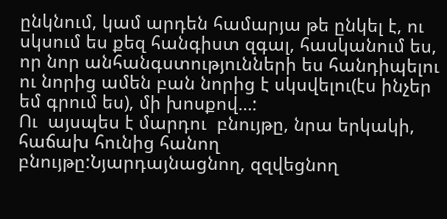ընկնում, կամ արդեն համարյա թե ընկել է, ու սկսում ես քեզ հանգիստ զգալ, հասկանում ես, որ նոր անհանգստությունների ես հանդիպելու ու նորից ամեն բան նորից է սկսվելու(էս ինչեր եմ գրում ես), մի խոսքով…:
Ու  այսպես է մարդու  բնույթը, նրա երկակի, հաճախ հունից հանող բնույթը:Նյարդայնացնող, զզվեցնող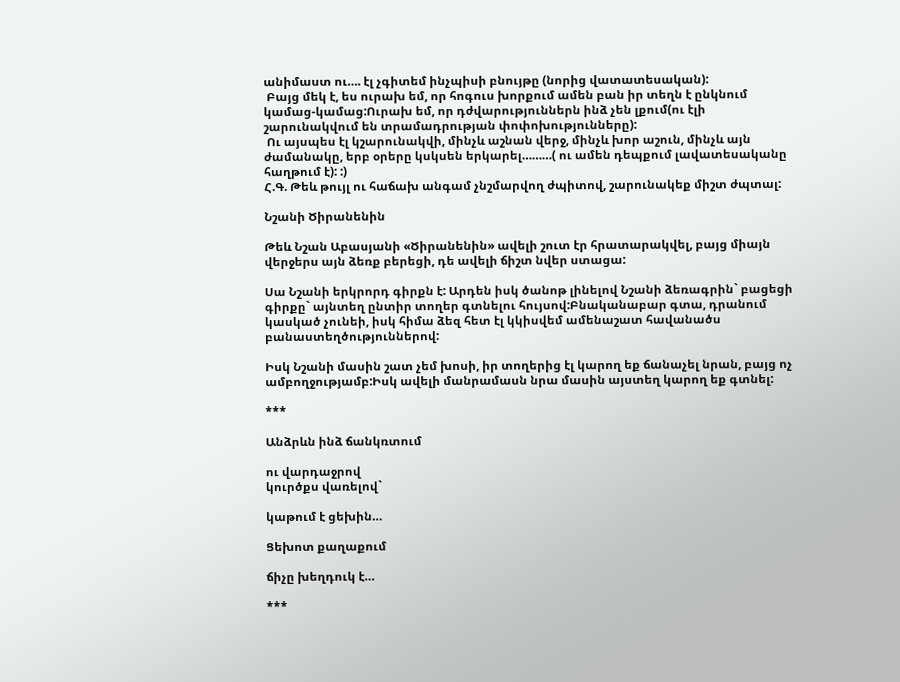անիմաստ ու…. էլ չգիտեմ ինչպիսի բնույթը (նորից վատատեսական):
 Բայց մեկ է, ես ուրախ եմ, որ հոգուս խորքում ամեն բան իր տեղն է ընկնում կամաց-կամաց:Ուրախ եմ, որ դժվարություններն ինձ չեն լքում(ու էլի շարունակվում են տրամադրության փոփոխությունները):
 Ու այսպես էլ կշարունակվի, մինչև աշնան վերջ, մինչև խոր աշուն, մինչև այն ժամանակը, երբ օրերը կսկսեն երկարել………( ու ամեն դեպքում լավատեսականը հաղթում է): :)
Հ.Գ. Թեև թույլ ու հաճախ անգամ չնշմարվող ժպիտով, շարունակեք միշտ ժպտալ:

Նշանի Ծիրանենին

Թեև Նշան Աբասյանի «Ծիրանենին» ավելի շուտ էր հրատարակվել, բայց միայն վերջերս այն ձեռք բերեցի, դե ավելի ճիշտ նվեր ստացա:

Սա Նշանի երկրորդ գիրքն է: Արդեն իսկ ծանոթ լինելով Նշանի ձեռագրին` բացեցի գիրքը` այնտեղ ընտիր տողեր գտնելու հույսով:Բնականաբար գտա, դրանում կասկած չունեի, իսկ հիմա ձեզ հետ էլ կկիսվեմ ամենաշատ հավանածս բանաստեղծություններով:

Իսկ Նշանի մասին շատ չեմ խոսի, իր տողերից էլ կարող եք ճանաչել նրան, բայց ոչ ամբողջությամբ:Իսկ ավելի մանրամասն նրա մասին այստեղ կարող եք գտնել:

***

Անձրևն ինձ ճանկռտում

ու վարդաջրով
կուրծքս վառելով`

կաթում է ցեխին…

Ցեխոտ քաղաքում

ճիչը խեղդուկ է…

***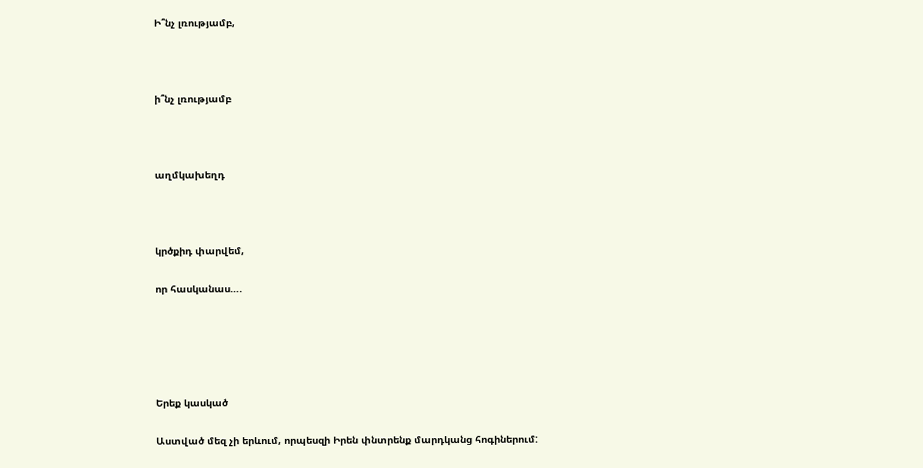Ի՞նչ լռությամբ,



ի՞նչ լռությամբ



աղմկախեղդ



կրծքիդ փարվեմ,

որ հասկանաս….





Երեք կասկած

Աստված մեզ չի երևում, որպեսզի Իրեն փնտրենք մարդկանց հոգիներում: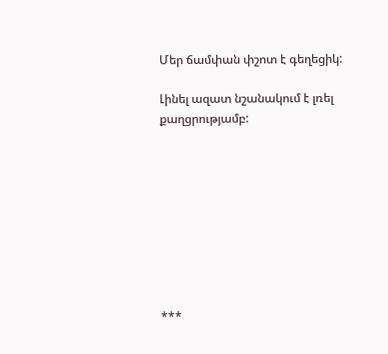Մեր ճամփան փշոտ է գեղեցիկ:

Լինել ազատ նշանակում է լռել քաղցրությամբ:









***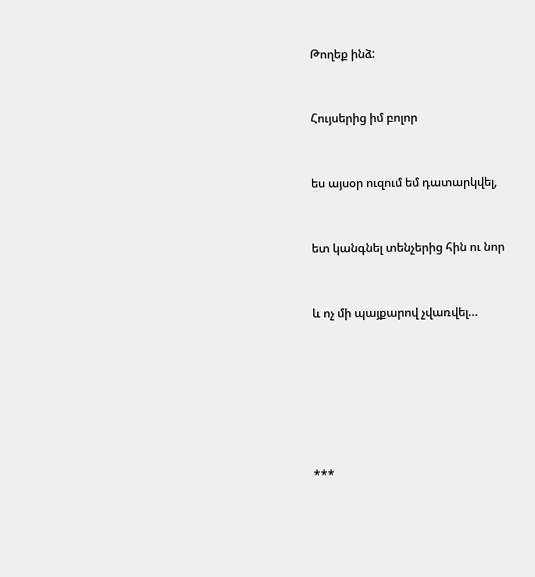Թողեք ինձ:



Հույսերից իմ բոլոր



ես այսօր ուզում եմ դատարկվել,



ետ կանգնել տենչերից հին ու նոր



և ոչ մի պայքարով չվառվել…









***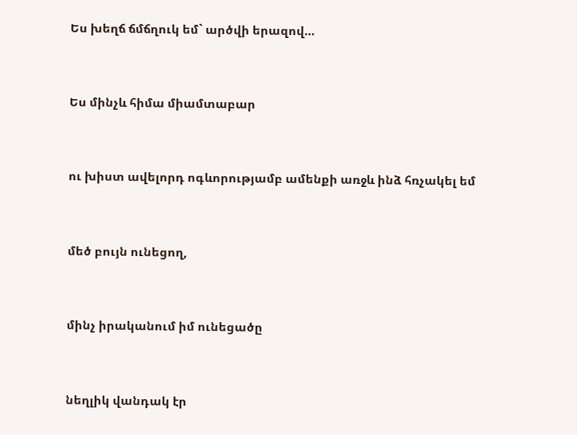Ես խեղճ ճմճղուկ եմ` արծվի երազով…



Ես մինչև հիմա միամտաբար



ու խիստ ավելորդ ոգևորությամբ ամենքի առջև ինձ հռչակել եմ



մեծ բույն ունեցող,



մինչ իրականում իմ ունեցածը



նեղլիկ վանդակ էր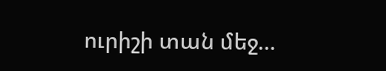ուրիշի տան մեջ…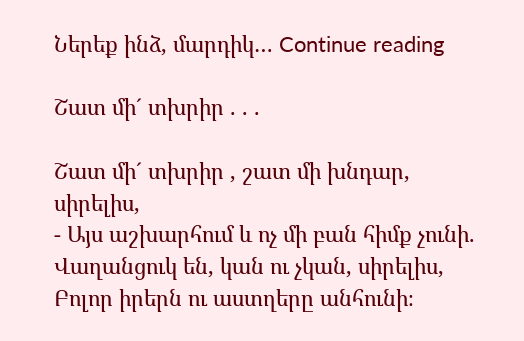Ներեք ինձ, մարդիկ… Continue reading

Շատ մի´ տխրիր . . .

Շատ մի´ տխրիր , շատ մի խնդար, սիրելիս,
- Այս աշխարհում և ոչ մի բան հիմք չունի.
Վաղանցուկ են, կան ու չկան, սիրելիս,
Բոլոր իրերն ու աստղերը անհունի։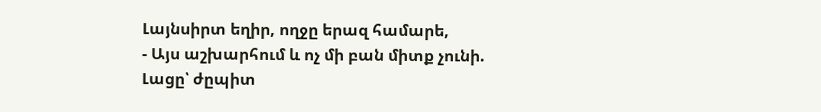Լայնսիրտ եղիր, ողջը երազ համարե,
- Այս աշխարհում և ոչ մի բան միտք չունի.
Լացը՝ ժըպիտ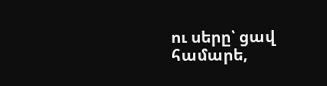ու սերը՝ ցավ համարե,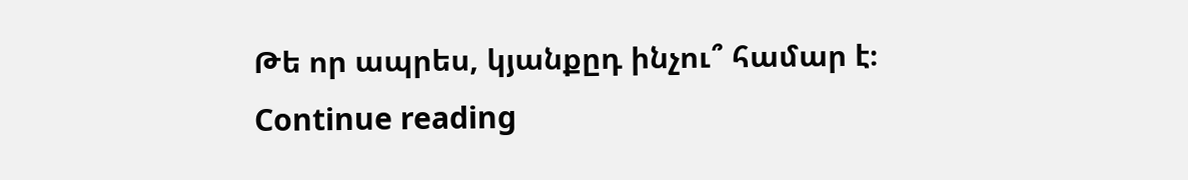Թե որ ապրես, կյանքըդ ինչու՞ համար է։
Continue reading